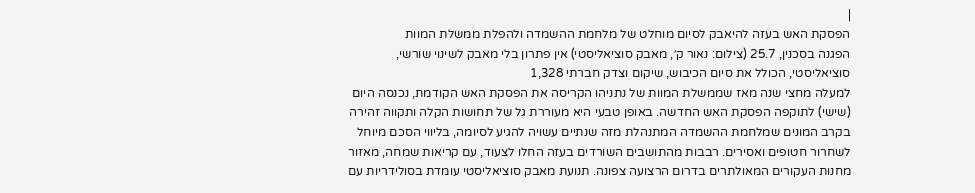|
הפסקת האש בעזה להיאבק לסיום מוחלט של מלחמת ההשמדה ולהפלת ממשלת המוות
הפגנה בסכנין, 25.7 (צילום: נאור ק׳, מאבק סוציאליסטי) אין פתרון בלי מאבק לשינוי שורשי, סוציאליסטי, הכולל את סיום הכיבוש, שיקום וצדק חברתי 1,328
למעלה מחצי שנה מאז שממשלת המוות של נתניהו הקריסה את הפסקת האש הקודמת, נכנסה היום (שישי) לתוקפה הפסקת האש החדשה. באופן טבעי היא מעוררת גל של תחושות הקלה ותקווה זהירה בקרב המונים שמלחמת ההשמדה המתנהלת מזה שנתיים עשויה להגיע לסיומה, בליווי הסכם מיוחל לשחרור חטופים ואסירים. רבבות מהתושבים השורדים בעזה החלו לצעוד, עם קריאות שמחה, מאזור מחנות העקורים המאולתרים בדרום הרצועה צפונה. תנועת מאבק סוציאליסטי עומדת בסולידריות עם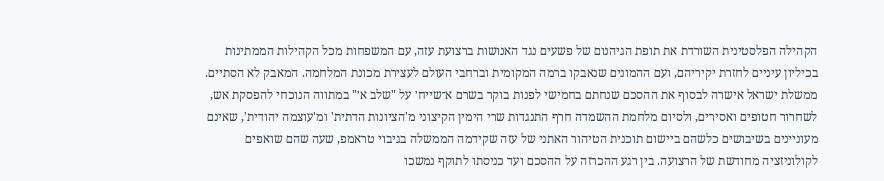הקהילה הפלסטינית השורדת את תופת הגיהנום של פשעים נגד האנושות ברצועת עזה, עם המשפחות מכל הקהילות הממתינות בכיליון עיניים לחזרת יקיריהם, ועם ההמונים שנאבקו ברמה המקומית וברחבי העולם לעצירת מכונת המלחמה. המאבק לא הסתיים. ממשלת ישראל אישרה לבסוף את ההסכם שנחתם בחמישי לפנות בוקר בשרם א־שייח׳ על "שלב א׳" במתווה הנוכחי להפסקת אש, לשחרור חטופים ואסירים, ולסיום מלחמת ההשמדה חרף התנגדות שרי הימין הקיצוני מ'הציונות הדתית' ומ'עוצמה יהודית', שאינם מעוניינים בשיבושים כלשהם ביישום תוכנית הטיהור האתני של עזה שקידמה הממשלה בגיבוי טראמפ, שעה שהם שואפים לקולוניזציה מחודשת של הרצועה. בין רגע ההכרזה על ההסכם ועד כניסתו לתוקף נמשכו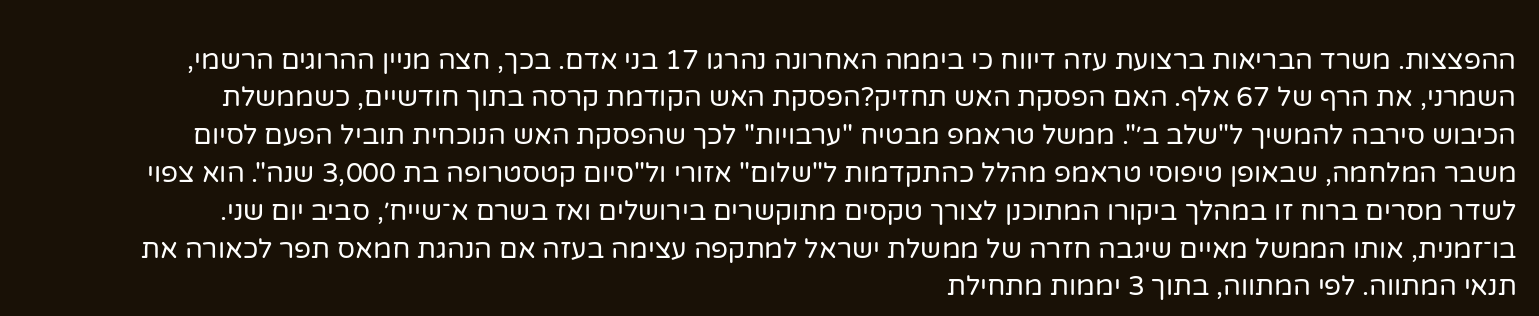ההפצצות. משרד הבריאות ברצועת עזה דיווח כי ביממה האחרונה נהרגו 17 בני אדם. בכך, חצה מניין ההרוגים הרשמי, השמרני, את הרף של 67 אלף. האם הפסקת האש תחזיק?הפסקת האש הקודמת קרסה בתוך חודשיים, כשממשלת הכיבוש סירבה להמשיך ל"שלב ב׳". ממשל טראמפ מבטיח "ערבויות" לכך שהפסקת האש הנוכחית תוביל הפעם לסיום משבר המלחמה, שבאופן טיפוסי טראמפ מהלל כהתקדמות ל"שלום" אזורי ול"סיום קטסטרופה בת 3,000 שנה". הוא צפוי לשדר מסרים ברוח זו במהלך ביקורו המתוכנן לצורך טקסים מתוקשרים בירושלים ואז בשרם א־שייח׳, סביב יום שני. בו־זמנית, אותו הממשל מאיים שיגבה חזרה של ממשלת ישראל למתקפה עצימה בעזה אם הנהגת חמאס תפר לכאורה את תנאי המתווה. לפי המתווה, בתוך 3 יממות מתחילת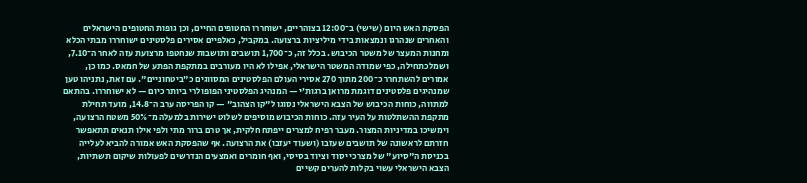הפסקת האש היום (שישי) ב־12:00 בצוהריים, ישוחררו החטופים החיים, וכן גופות החטופים הישראלים והאחרים שנהרגו ונמצאות בידי מיליציות ברצועה. במקביל, כאלפיים אסירים פלסטינים ישוחררו מבתי הכלא ומחנות המעצר של משטר הכיבוש. בכלל זה, כ־1,700 תושבים ותושבות שנחטפו מרצועת עזה לאחר ה־7.10, ושמלכתחילה, כפי שמודה המשטר הישראלי, אפילו לא היו מעורבים במתקפת הפתע של חמאס. כמו כן, אמורים להשתחרר כ־200 מתוך 270 אסירי העולם הפלסטינים המסווגים כ"ביטחוניים". עם זאת, נתניהו טען שמנהיגים פלסטינים דוגמת מרואן ברגות׳י — המנהיג הפלסטיני הפופולרי ביותר כיום — לא ישוחררו. בהתאם למתווה, כוחות הכיבוש של הצבא הישראלי נסוגו ל"קו הצהוב" — קו הפריסה ערב ה־14.8, מועד תחילת מתקפת ההשתלטות על העיר עזה. כוחות הכיבוש מוסיפים לשלוט ישירות בלמעלה מ־50% משטח הרצועה, וימשיכו במדיניות המצור. מעבר רפיח למצרים ייפתח חלקית, אך טרם ברור מתי ולפי אילו תנאים תתאפשר חזרתם לראשונה של תושבים שעזבו (ושעוד יעזבו) את הרצועה. אף שהפסקת האש אמורה להביא לעלייה בכניסת ה"סיוע" של מצרכי יסוד וציוד בסיסי, ואף חומרים ואמצעים הנדרשים לפעולות שיקום תשתיות, הצבא הישראלי עשוי בקלות להערים קשיים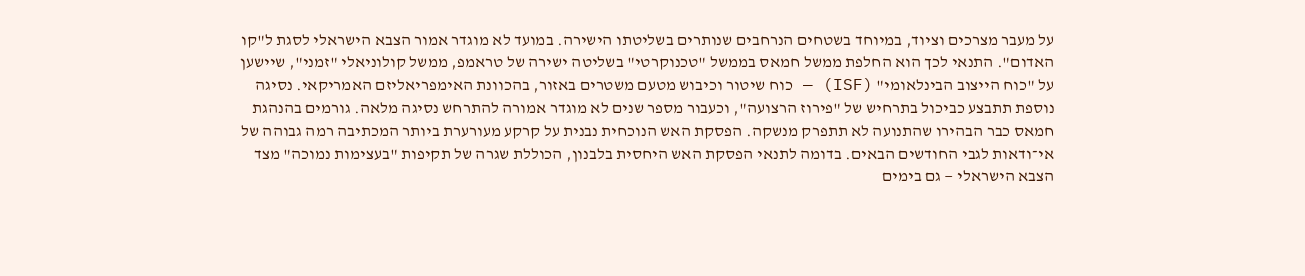על מעבר מצרכים וציוד, במיוחד בשטחים הנרחבים שנותרים בשליטתו הישירה. במועד לא מוגדר אמור הצבא הישראלי לסגת ל"קו האדום". התנאי לכך הוא החלפת ממשל חמאס בממשל "טכנוקרטי" בשליטה ישירה של טראמפ, ממשל קולוניאלי "זמני", שיישען על "כוח הייצוב הבינלאומי" (ISF) — כוח שיטור וכיבוש מטעם משטרים באזור, בהכוונת האימפריאליזם האמריקאי. נסיגה נוספת תתבצע כביכול בתרחיש של "פירוז הרצועה", וכעבור מספר שנים לא מוגדר אמורה להתרחש נסיגה מלאה. גורמים בהנהגת חמאס כבר הבהירו שהתנועה לא תתפרק מנשקה. הפסקת האש הנוכחית נבנית על קרקע מעורערת ביותר המכתיבה רמה גבוהה של אי־ודאות לגבי החודשים הבאים. בדומה לתנאי הפסקת האש היחסית בלבנון, הכוללת שגרה של תקיפות "בעצימות נמוכה" מצד הצבא הישראלי — גם בימים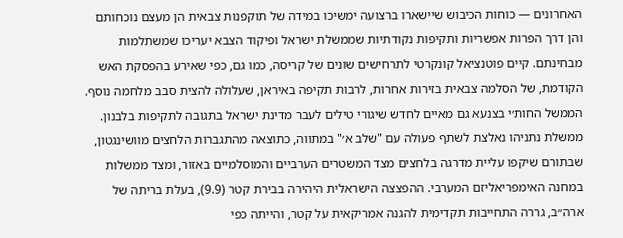האחרונים — כוחות הכיבוש שיישארו ברצועה ימשיכו במידה של תוקפנות צבאית הן מעצם נוכחותם והן דרך הפרות אפשריות ותקיפות נקודתיות שממשלת ישראל ופיקוד הצבא יעריכו שמשתלמות מבחינתם. קיים פוטנציאל קונקרטי לתרחישים שונים של קריסה, כמו גם, כפי שאירע בהפסקת האש הקודמת, של הסלמה צבאית בזירות אחרות, לרבות תקיפה באיראן, שעלולה להצית סבב מלחמה נוסף. הממשל החות׳י בצנעא גם מאיים לחדש שיגורי טילים לעבר מדינת ישראל בתגובה לתקיפות בלבנון. ממשלת נתניהו נאלצת לשתף פעולה עם "שלב א׳" במתווה, כתוצאה מהתגברות הלחצים מוושינגטון, שבתורם שיקפו עליית מדרגה בלחצים מצד המשטרים הערביים והמוסלמיים באזור, ומצד ממשלות במחנה האימפריאליזם המערבי. ההפצצה הישראלית היהירה בבירת קטר (9.9), בעלת בריתה של ארה״ב, גררה התחייבות תקדימית להגנה אמריקאית על קטר, והייתה כפי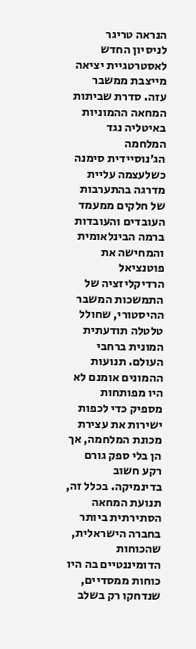הנראה טריגר לניסיון החדש לאסטרטגיית יציאה מייצבת ממשבר עזה. סדרת שביתות המחאה ההמוניות באיטליה נגד המלחמה הג׳נוסיידית סימנה כשלעצמה עליית מדרגה בהתערבות של חלקים ממעמד העובדים והעובדות ברמה הבינלאומית והמחישה את פוטנציאל הרדיקליזציה של התמשכות המשבר ההיסטורי, שחולל טלטלה תודעתית המונית ברחבי העולם. תנועות ההמונים אומנם לא היו מפותחות מספיק כדי לכפות ישירות את עצירת מכונת המלחמה, אך הן בלי ספק גורם רקע חשוב בדינמיקה. בכלל זה, תנועת המחאה הסתירתית ביותר בחברה הישראלית, שהכוחות הדומיננטיים בה היו כוחות ממסדיים, שנדחקו רק בשלב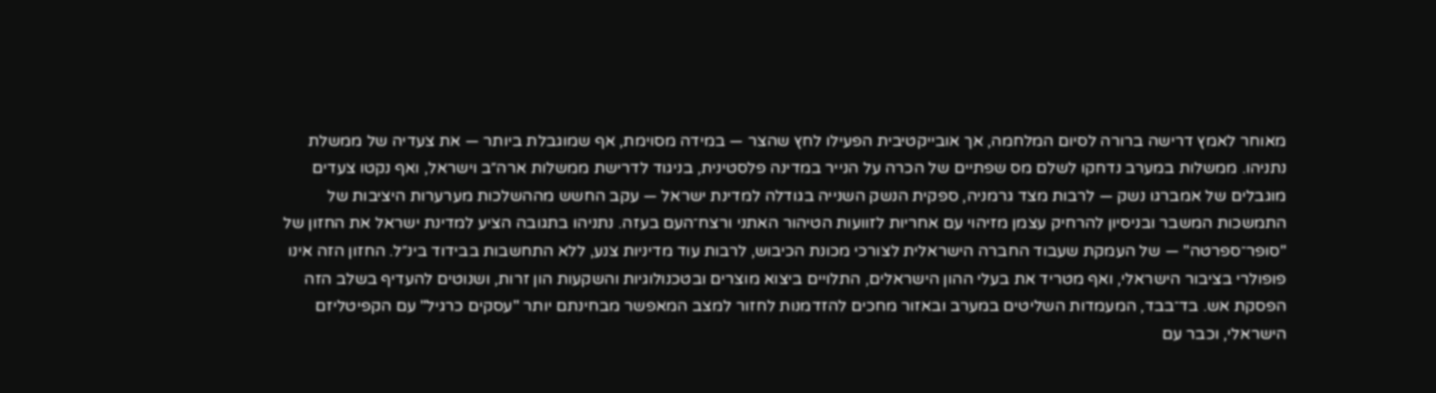מאוחר לאמץ דרישה ברורה לסיום המלחמה, אך אובייקטיבית הפעילו לחץ שהצר — במידה מסוימת, אף שמוגבלת ביותר — את צעדיה של ממשלת נתניהו. ממשלות במערב נדחקו לשלם מס שפתיים של הכרה על הנייר במדינה פלסטינית, בניגוד לדרישת ממשלות ארה״ב וישראל, ואף נקטו צעדים מוגבלים של אמברגו נשק — לרבות מצד גרמניה, ספקית הנשק השנייה בגודלה למדינת ישראל — עקב החשש מההשלכות מערערות היציבות של התמשכות המשבר ובניסיון להרחיק עצמן מזיהוי עם אחריות לזוועות הטיהור האתני ורצח־העם בעזה. נתניהו בתגובה הציע למדינת ישראל את החזון של "סופר־ספרטה" — של העמקת שעבוד החברה הישראלית לצורכי מכונת הכיבוש, לרבות עוד מדיניות צנע, ללא התחשבות בבידוד בינ״ל. החזון הזה אינו פופולרי בציבור הישראלי, ואף מטריד את בעלי ההון הישראלים, התלויים ביצוא מוצרים ובטכנולוגיות והשקעות הון זרות, ושנוטים להעדיף בשלב הזה הפסקת אש. בד־בבד, המעמדות השליטים במערב ובאזור מחכים להזדמנות לחזור למצב המאפשר מבחינתם יותר "עסקים כרגיל" עם הקפיטליזם הישראלי, וכבר עם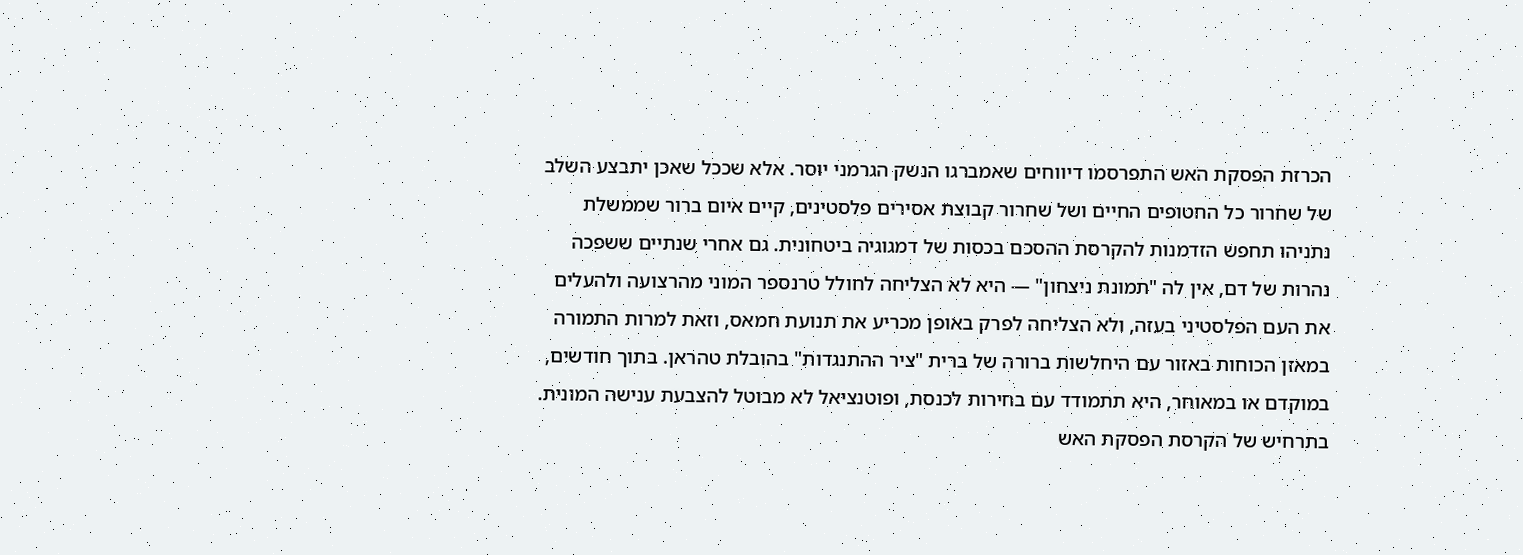הכרזת הפסקת האש התפרסמו דיווחים שאמברגו הנשק הגרמני יוסר. אלא שככל שאכן יתבצע השלב של שחרור כל החטופים החיים ושל שחרור קבוצת אסירים פלסטינים, קיים איום ברור שממשלת נתניהו תחפש הזדמנות להקרסת ההסכם בכסות של דמגוגיה ביטחונית. גם אחרי שנתיים ששפכה נהרות של דם, אין לה "תמונת ניצחון" — היא לא הצליחה לחולל טרנספר המוני מהרצועה ולהעלים את העם הפלסטיני בעזה, ולא הצליחה לפרק באופן מכריע את תנועת חמאס, וזאת למרות התמורה במאזן הכוחות באזור עם היחלשות ברורה של ברית "ציר ההתנגדות" בהובלת טהראן. בתוך חודשים, במוקדם או במאוחר, היא תתמודד עם בחירות לכנסת, ופוטנציאל לא מבוטל להצבעת ענישה המונית. בתרחיש של הקרסת הפסקת האש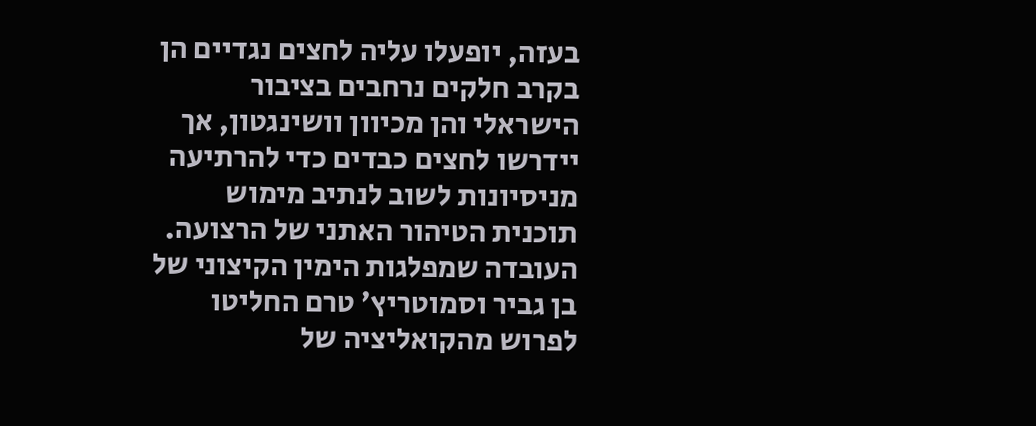בעזה, יופעלו עליה לחצים נגדיים הן בקרב חלקים נרחבים בציבור הישראלי והן מכיוון וושינגטון, אך יידרשו לחצים כבדים כדי להרתיעה מניסיונות לשוב לנתיב מימוש תוכנית הטיהור האתני של הרצועה. העובדה שמפלגות הימין הקיצוני של בן גביר וסמוטריץ׳ טרם החליטו לפרוש מהקואליציה של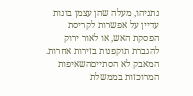נתניהו, מעלה שהן עצמן בונות עדיין על אפשרות לקריסת הפסקת האש, או לאור ירוק להגברת תוקפנות בזירות אחרות. המאבק לא הסתייםהשאיפות המרוכזות בממשלת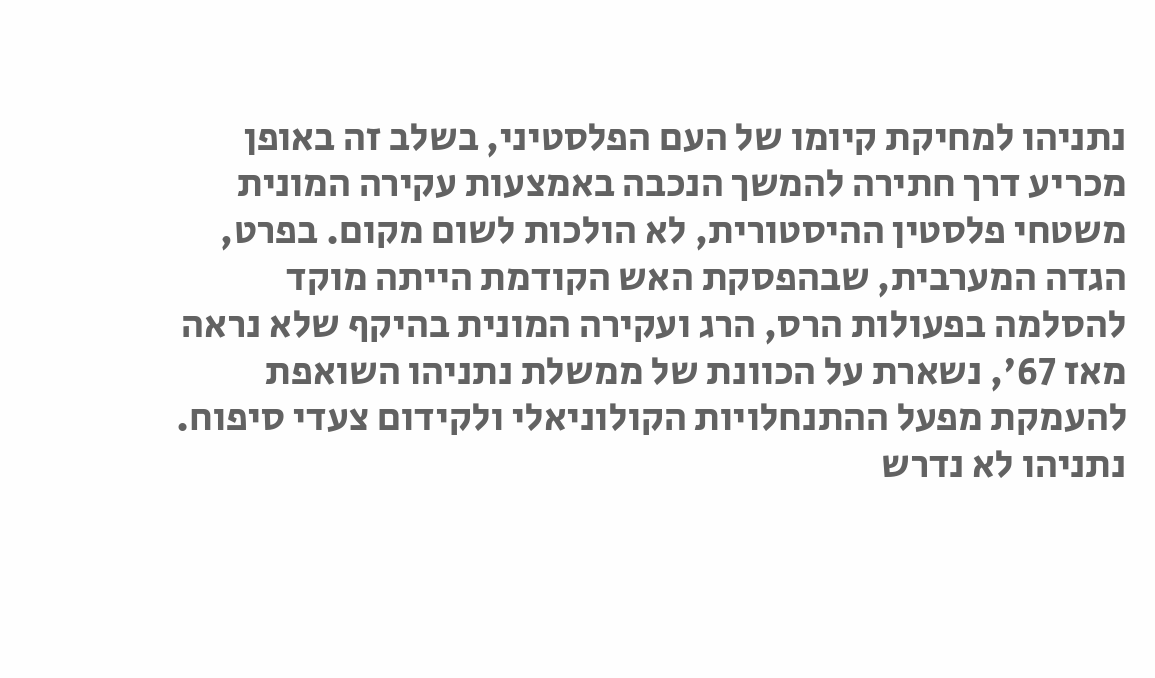נתניהו למחיקת קיומו של העם הפלסטיני, בשלב זה באופן מכריע דרך חתירה להמשך הנכבה באמצעות עקירה המונית משטחי פלסטין ההיסטורית, לא הולכות לשום מקום. בפרט, הגדה המערבית, שבהפסקת האש הקודמת הייתה מוקד להסלמה בפעולות הרס, הרג ועקירה המונית בהיקף שלא נראה מאז 67', נשארת על הכוונת של ממשלת נתניהו השואפת להעמקת מפעל ההתנחלויות הקולוניאלי ולקידום צעדי סיפוח. נתניהו לא נדרש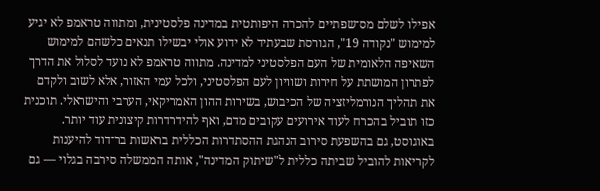אפילו לשלם מס־שפתיים להכרה היפותטית במדינה פלסטינית, ומתווה טראמפ לא יגיע למימוש "נקודה 19", הגורסת שבעתיד לא ידוע אולי יבשילו תנאים כלשהם למימוש השאיפה הלאומית של העם הפלסטיני למדינה. מתווה טראמפ לא נועד לסלול את הדרך לפתרון המושתת על חירות ושוויון לעם הפלסטיני, ולכל עמי האזור, אלא לשוב ולקדם את תהליך הנורמליזציה של הכיבוש, בשירות ההון האמריקאי, הערבי והישראלי. תוכנית כזו תוביל בהכרח לעוד אירועים עקובים מדם, ואף להידרדרות קיצונית עוד יותר. באוגוסט, גם בהשפעת סירוב הנהגת ההסתדרות הכללית בראשות בר־דוד להיענות לקריאות להוביל שביתה כללית ל"שיתוק המדינה", אותה הממשלה סירבה בגלוי — גם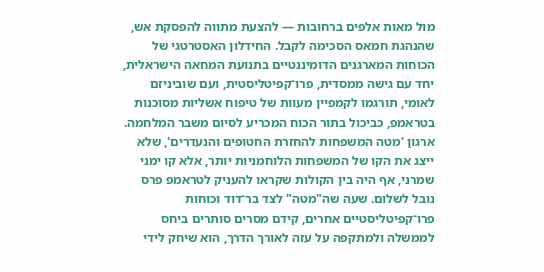מול מאות אלפים ברחובות — להצעת מתווה להפסקת אש, שהנהגת חמאס הסכימה לקבל. החידלון האסטרטגי של הכוחות המארגנים הדומיננטיים בתנועת המחאה הישראלית, יחד עם גישה ממסדית, פרו־קפיטליסטית, ועם שוביניזם לאומי, תורגמו לקמפיין מעוות של טיפוח אשליות מסוכנות בטראמפ, כביכול בתור הכוח המכריע לסיום משבר המלחמה. ארגון 'מטה המשפחות להחזרת החטופים והנעדרים', שלא ייצג את הקו של המשפחות הלוחמניות יותר, אלא קו ימני שמרני, אף היה בין הקולות שקראו להעניק לטראמפ פרס נובל לשלום. שעה שה"מטה" לצד בר־דוד וכוחות פרו־קפיטליסטיים אחרים, קידם מסרים סותרים ביחס לממשלה ולמתקפה על עזה לאורך הדרך, הוא שיחק לידי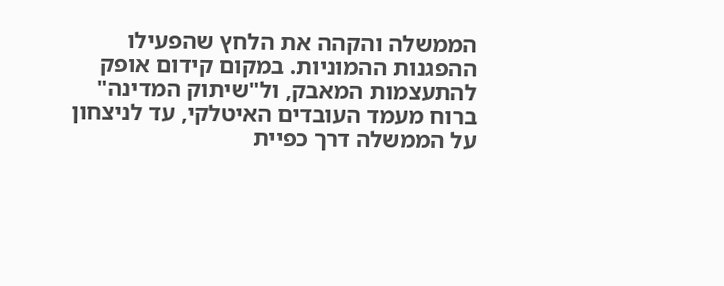הממשלה והקהה את הלחץ שהפעילו ההפגנות ההמוניות. במקום קידום אופק להתעצמות המאבק, ול"שיתוק המדינה" ברוח מעמד העובדים האיטלקי, עד לניצחון על הממשלה דרך כפיית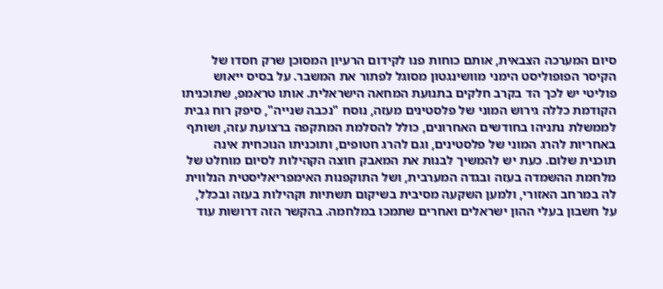סיום המערכה הצבאית, אותם כוחות פנו לקידום הרעיון המסוכן שרק חסדו של הקיסר הפופוליסט הימני מוושינגטון מסוגל לפתור את המשבר. על בסיס ייאוש פוליטי יש לכך הד בקרב חלקים בתנועת המחאה הישראלית. אותו טראמפ, שתוכניתו הקודמת כללה גירוש המוני של פלסטינים מעזה, נוסח "נכבה שנייה", סיפק רוח גבית לממשלת נתניהו בחודשים האחרונים, כולל להסלמת המתקפה ברצועת עזה, ושותף באחריות להרג המוני של פלסטינים, וגם להרג חטופים, ותוכניתו הנוכחית אינה תוכנית שלום. כעת יש להמשיך לבנות את המאבק חוצה הקהילות לסיום מוחלט של מלחמת ההשמדה בעזה ובגדה המערבית, ושל התוקפנות האימפריאליסטית הנלווית לה במרחב האזורי, ולמען השקעה מסיבית בשיקום תשתיות וקהילות בעזה ובכלל, על חשבון בעלי ההון ישראלים ואחרים שתמכו במלחמה. בהקשר הזה דרושות עוד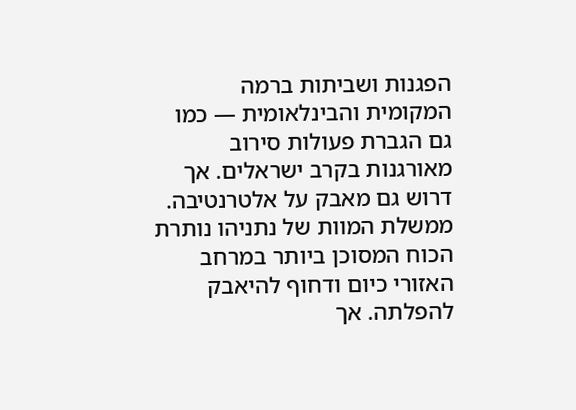הפגנות ושביתות ברמה המקומית והבינלאומית — כמו גם הגברת פעולות סירוב מאורגנות בקרב ישראלים. אך דרוש גם מאבק על אלטרנטיבה. ממשלת המוות של נתניהו נותרת הכוח המסוכן ביותר במרחב האזורי כיום ודחוף להיאבק להפלתה. אך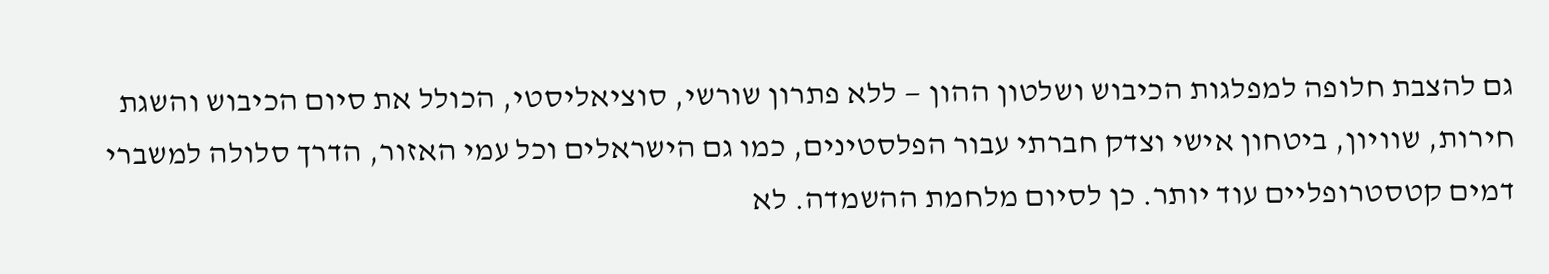גם להצבת חלופה למפלגות הכיבוש ושלטון ההון — ללא פתרון שורשי, סוציאליסטי, הכולל את סיום הכיבוש והשגת חירות, שוויון, ביטחון אישי וצדק חברתי עבור הפלסטינים, כמו גם הישראלים וכל עמי האזור, הדרך סלולה למשברי דמים קטסטרופליים עוד יותר. כן לסיום מלחמת ההשמדה. לא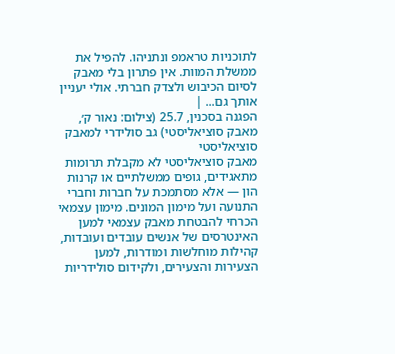לתוכניות טראמפ ונתניהו. להפיל את ממשלת המוות. אין פתרון בלי מאבק לסיום הכיבוש ולצדק חברתי. אולי יעניין אותך גם... |
הפגנה בסכנין, 25.7 (צילום: נאור ק׳, מאבק סוציאליסטי) גב סולידרי למאבק סוציאליסטי
מאבק סוציאליסטי לא מקבלת תרומות מתאגידים, גופים ממשלתיים או קרנות הון — אלא מסתמכת על חברות וחברי התנועה ועל מימון המונים. מימון עצמאי הכרחי להבטחת מאבק עצמאי למען האינטרסים של אנשים עובדים ועובדות, קהילות מוחלשות ומודרות, למען הצעירות והצעירים, ולקידום סולידריות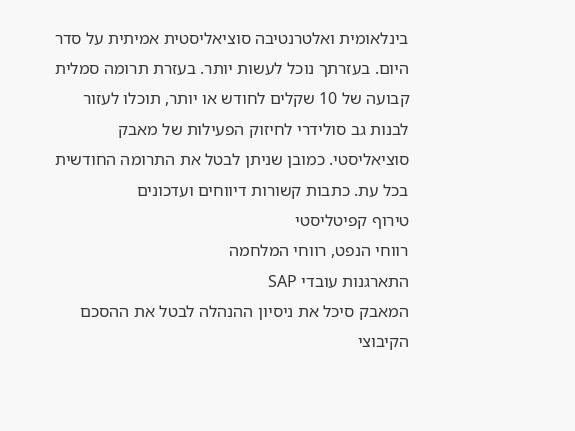בינלאומית ואלטרנטיבה סוציאליסטית אמיתית על סדר היום. בעזרתך נוכל לעשות יותר. בעזרת תרומה סמלית קבועה של 10 שקלים לחודש או יותר, תוכלו לעזור לבנות גב סולידרי לחיזוק הפעילות של מאבק סוציאליסטי. כמובן שניתן לבטל את התרומה החודשית בכל עת. כתבות קשורות דיווחים ועדכונים
טירוף קפיטליסטי
רווחי הנפט, רווחי המלחמה
התארגנות עובדי SAP
המאבק סיכל את ניסיון ההנהלה לבטל את ההסכם הקיבוצי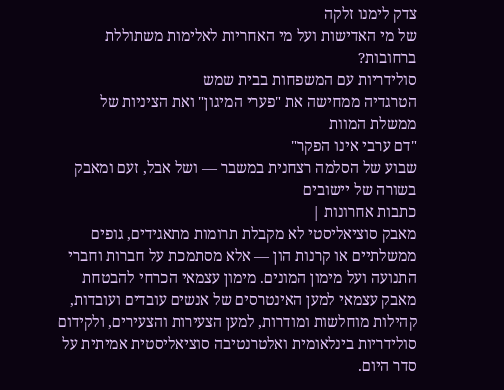צדק לימנו זלקה
של מי האדישות ועל מי האחריות לאלימות משתוללת ברחובות?
סולידריות עם המשפחות בבית שמש
הטרגדיה ממחישה את "פערי המיגון" ואת הציניות של ממשלת המוות
"דם ערבי אינו הפקר"
שבוע של הסלמה רצחנית במשבר — ושל אבל, זעם ומאבק בשורה של יישובים
כתבות אחרונות |
מאבק סוציאליסטי לא מקבלת תרומות מתאגידים, גופים ממשלתיים או קרנות הון — אלא מסתמכת על חברות וחברי התנועה ועל מימון המונים. מימון עצמאי הכרחי להבטחת מאבק עצמאי למען האינטרסים של אנשים עובדים ועובדות, קהילות מוחלשות ומודרות, למען הצעירות והצעירים, ולקידום סולידריות בינלאומית ואלטרנטיבה סוציאליסטית אמיתית על סדר היום.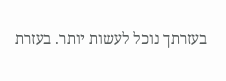בעזרתך נוכל לעשות יותר. בעזרת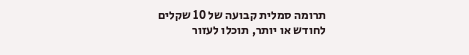תרומה סמלית קבועה של 10 שקלים לחודש או יותר, תוכלו לעזור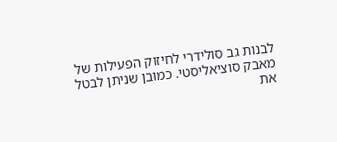לבנות גב סולידרי לחיזוק הפעילות של מאבק סוציאליסטי. כמובן שניתן לבטל את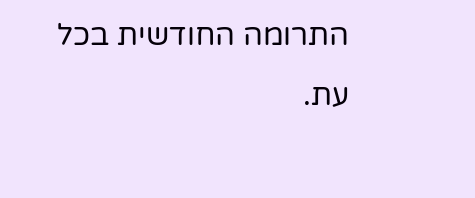התרומה החודשית בכל עת.